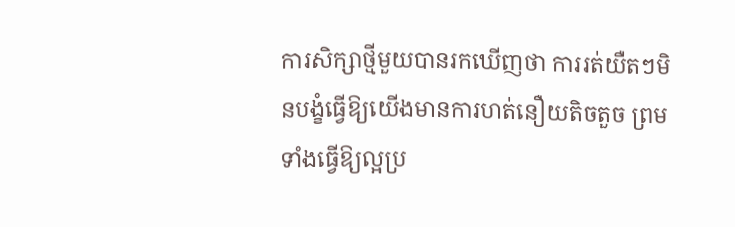ការសិក្សាថ្មីមួយបានរកឃើញថា ការរត់យឺតៗមិនបង្ខំធ្វើឱ្យយើងមានការហត់នឿយតិចតួច ព្រមទាំងធ្វើឱ្យល្អប្រ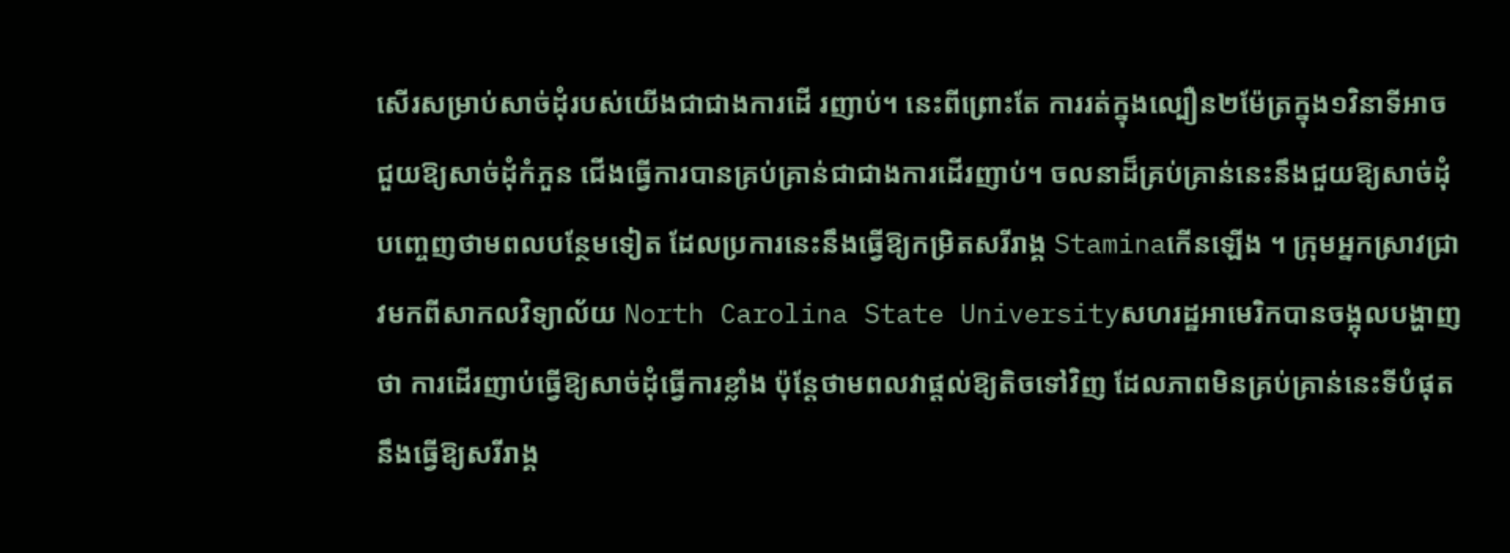សើរសម្រាប់សាច់ដុំរបស់យើងជាជាងការដើ រញាប់។ នេះពីព្រោះតែ ការរត់ក្នុងល្បឿន២ម៉ែត្រក្នុង១វិនាទីអាចជួយឱ្យសាច់ដុំកំភួន ជើងធ្វើការបានគ្រប់គ្រាន់ជាជាងការដើរញាប់។ ចលនាដ៏គ្រប់គ្រាន់នេះនឹងជួយឱ្យសាច់ដុំបញ្ចេញថាមពលបន្ថែមទៀត ដែលប្រការនេះនឹងធ្វើឱ្យកម្រិតសរីរាង្គ Staminaកើនឡើង ។ ក្រុមអ្នកស្រាវជ្រាវមកពីសាកលវិទ្យាល័យ North Carolina State Universityសហរដ្ឋអាមេរិកបានចង្អុលបង្ហាញថា ការដើរញាប់ធ្វើឱ្យសាច់ដុំធ្វើការខ្លាំង ប៉ុន្តែថាមពលវាផ្តល់ឱ្យតិចទៅវិញ ដែលភាពមិនគ្រប់គ្រាន់នេះទីបំផុតនឹងធ្វើឱ្យសរីរាង្គ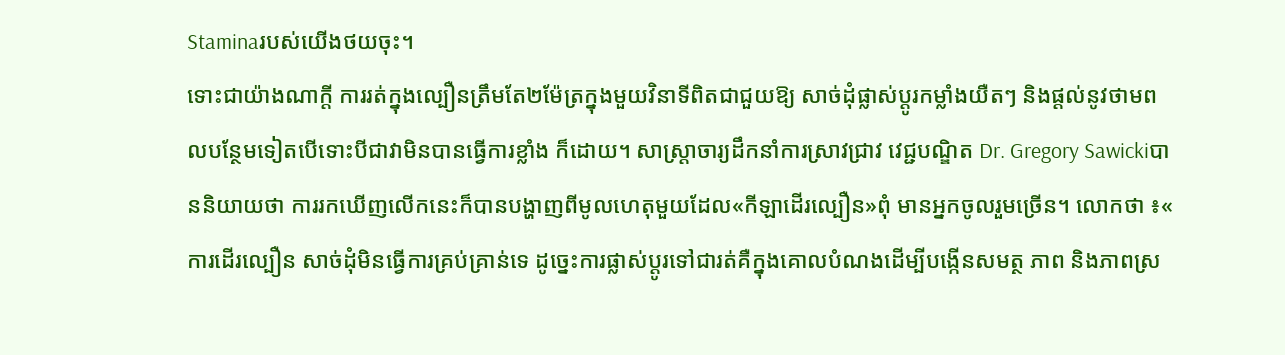Staminaរបស់យើងថយចុះ។
ទោះជាយ៉ាងណាក្តី ការរត់ក្នុងល្បឿនត្រឹមតែ២ម៉ែត្រក្នុងមួយវិនាទីពិតជាជួយឱ្យ សាច់ដុំផ្លាស់ប្តូរកម្លាំងយឺតៗ និងផ្តល់នូវថាមពលបន្ថែមទៀតបើទោះបីជាវាមិនបានធ្វើការខ្លាំង ក៏ដោយ។ សាស្ត្រាចារ្យដឹកនាំការស្រាវជ្រាវ វេជ្ជបណ្ឌិត Dr. Gregory Sawickiបាននិយាយថា ការរកឃើញលើកនេះក៏បានបង្ហាញពីមូលហេតុមួយដែល«កីឡាដើរល្បឿន»ពុំ មានអ្នកចូលរួមច្រើន។ លោកថា ៖« ការដើរល្បឿន សាច់ដុំមិនធ្វើការគ្រប់គ្រាន់ទេ ដូច្នេះការផ្លាស់ប្តូរទៅជារត់គឺក្នុងគោលបំណងដើម្បីបង្កើនសមត្ថ ភាព និងភាពស្រ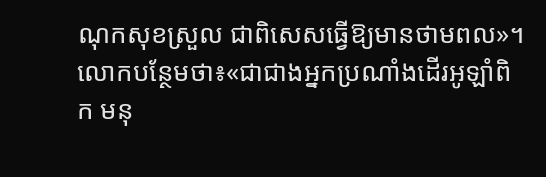ណុកសុខស្រួល ជាពិសេសធ្វើឱ្យមានថាមពល»។
លោកបន្ថែមថា៖«ជាជាងអ្នកប្រណាំងដើរអូឡាំពិក មនុ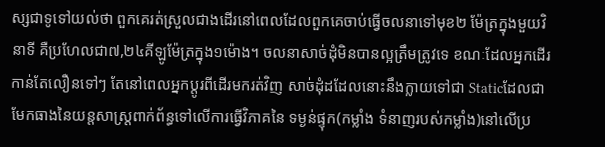ស្សជាទូទៅយល់ថា ពួកគេរត់ស្រួលជាងដើរនៅពេលដែលពួកគេចាប់ធ្វើចលនាទៅមុខ២ ម៉ែត្រក្នុងមួយវិនាទី គឺប្រហែលជា៧,២៤គីឡូម៉ែត្រក្នុង១ម៉ោង។ ចលនាសាច់ដុំមិនបានល្អត្រឹមត្រូវទេ ខណៈដែលអ្នកដើរកាន់តែលឿនទៅៗ តែនៅពេលអ្នកប្តូរពីដើរមករត់វិញ សាច់ដុំដដែលនោះនឹងក្លាយទៅជា Staticដែលជាមែកធាងនៃយន្តសាស្ត្រពាក់ព័ន្ធទៅលើការធ្វើវិភាគនៃ ទម្ងន់ផ្ទុក(កម្លាំង ទំនាញរបស់កម្លាំង)នៅលើប្រ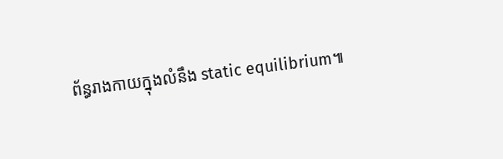ព័ន្ធរាងកាយក្នុងលំនឹង static equilibrium៕